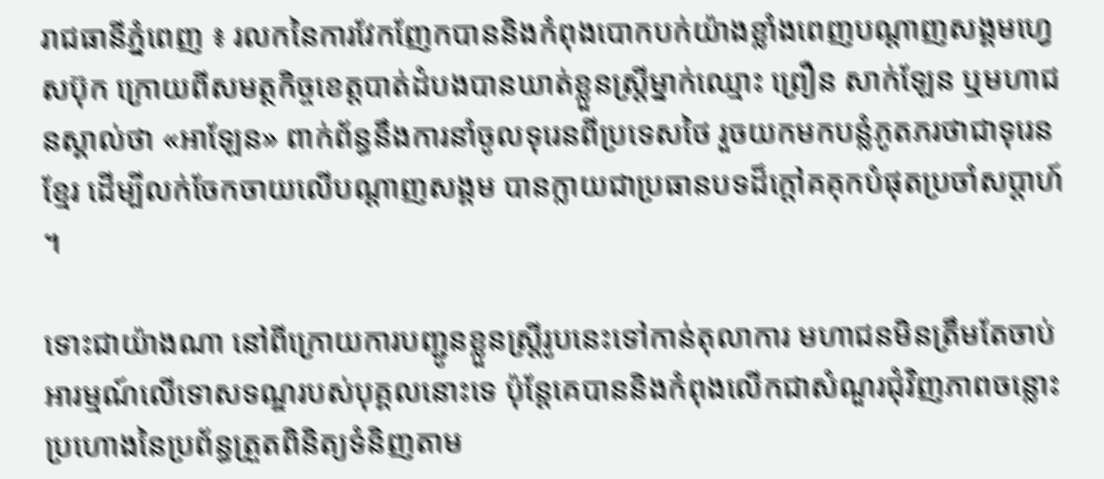រាជធានីភ្នំពេញ ៖ រលកនៃការវែកញែកបាននិងកំពុងបោកបក់យ៉ាងខ្លាំងពេញបណ្តាញសង្គមហ្វេសប៊ុក ក្រោយពីសមត្ថកិច្ចខេត្តបាត់ដំបងបានឃាត់ខ្លួនស្ត្រីម្នាក់ឈ្មោះ ព្រឿន សាក់ឡែន ឬមហាជនស្គាល់ថា «អាឡែន» ពាក់ព័ន្ធនឹងការនាំចូលទុរេនពីប្រទេសថៃ រួចយកមកបន្លំភូតភរថាជាទុរេនខ្មែរ ដើម្បីលក់ចែកចាយលើបណ្តាញសង្គម បានក្លាយជាប្រធានបទដ៏ក្តៅគគុកបំផុតប្រចាំសប្តាហ៍ ។

ទោះជាយ៉ាងណា នៅពីក្រោយការបញ្ជូនខ្លួនស្ត្រីរូបនេះទៅកាន់តុលាការ មហាជនមិនត្រឹមតែចាប់អារម្មណ៍លើទោសទណ្ឌរបស់បុគ្គលនោះទេ ប៉ុន្តែគេបាននិងកំពុងលើកជាសំណួរជុំវិញភាពចន្លោះប្រហោងនៃប្រព័ន្ធត្រួតពិនិត្យទំនិញតាម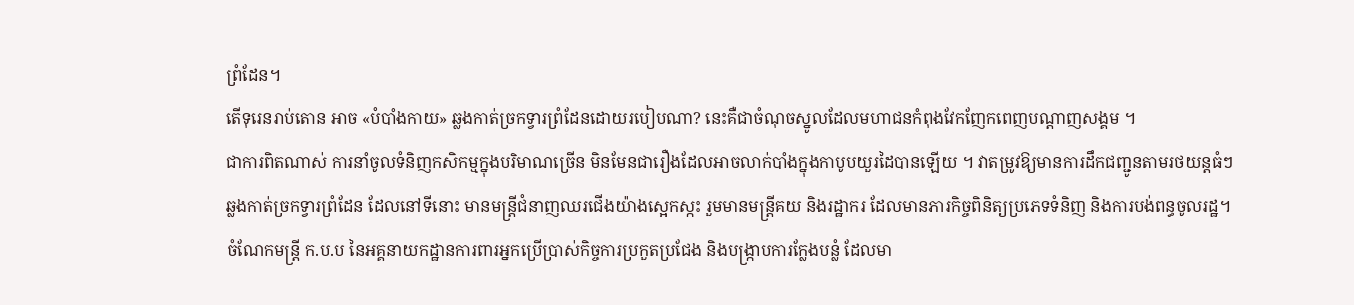ព្រំដែន។
តើទុរេនរាប់តោន អាច «បំបាំងកាយ» ឆ្លងកាត់ច្រកទ្វារព្រំដែនដោយរបៀបណា? នេះគឺជាចំណុចស្នូលដែលមហាជនកំពុងវែកញែកពេញបណ្តាញសង្គម ។
ជាការពិតណាស់ ការនាំចូលទំនិញកសិកម្មក្នុងបរិមាណច្រើន មិនមែនជារឿងដែលអាចលាក់បាំងក្នុងកាបូបយួរដៃបានឡើយ ។ វាតម្រូវឱ្យមានការដឹកជញ្ជូនតាមរថយន្តធំៗ ឆ្លងកាត់ច្រកទ្វារព្រំដែន ដែលនៅទីនោះ មានមន្ត្រីជំនាញឈរជើងយ៉ាងស្អេកស្កះ រួមមានមន្ត្រីគយ និងរដ្ឋាករ ដែលមានភារកិច្ចពិនិត្យប្រភេទទំនិញ និងការបង់ពន្ធចូលរដ្ឋ។ ចំណែកមន្ត្រី ក.ប.ប នៃអគ្គនាយកដ្ឋានការពារអ្នកប្រើប្រាស់កិច្ចការប្រកួតប្រជែង និងបង្ក្រាបការក្លែងបន្លំ ដែលមា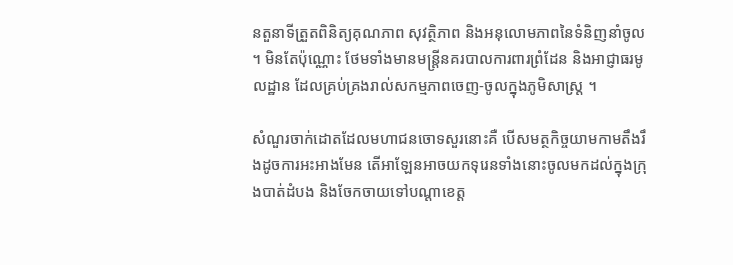នតួនាទីត្រួតពិនិត្យគុណភាព សុវត្ថិភាព និងអនុលោមភាពនៃទំនិញនាំចូល ។ មិនតែប៉ុណ្ណោះ ថែមទាំងមានមន្ត្រីនគរបាលការពារព្រំដែន និងអាជ្ញាធរមូលដ្ឋាន ដែលគ្រប់គ្រងរាល់សកម្មភាពចេញ-ចូលក្នុងភូមិសាស្ត្រ ។

សំណួរចាក់ដោតដែលមហាជនចោទសួរនោះគឺ បើសមត្ថកិច្ចយាមកាមតឹងរឹងដូចការអះអាងមែន តើអាឡែនអាចយកទុរេនទាំងនោះចូលមកដល់ក្នុងក្រុងបាត់ដំបង និងចែកចាយទៅបណ្តាខេត្ត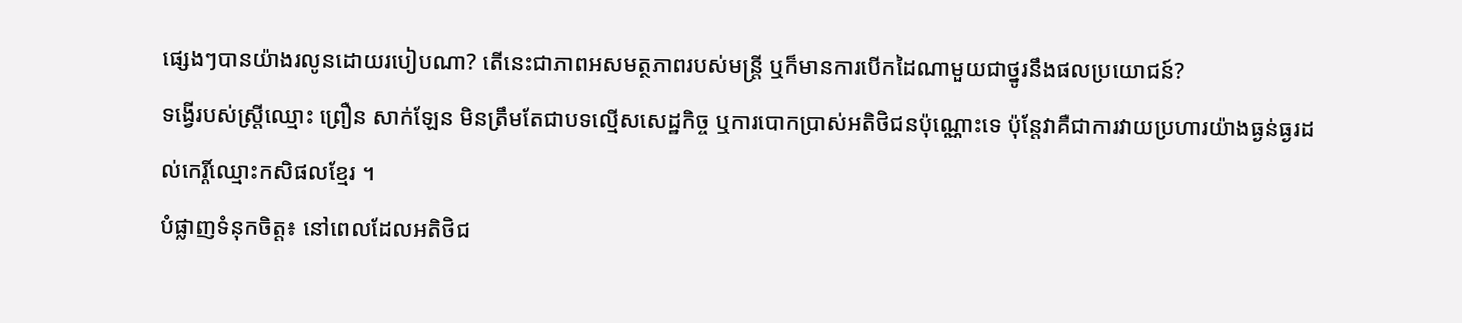ផ្សេងៗបានយ៉ាងរលូនដោយរបៀបណា? តើនេះជាភាពអសមត្ថភាពរបស់មន្ត្រី ឬក៏មានការបើកដៃណាមួយជាថ្នូរនឹងផលប្រយោជន៍?
ទង្វើរបស់ស្ត្រីឈ្មោះ ព្រឿន សាក់ឡែន មិនត្រឹមតែជាបទល្មើសសេដ្ឋកិច្ច ឬការបោកប្រាស់អតិថិជនប៉ុណ្ណោះទេ ប៉ុន្តែវាគឺជាការវាយប្រហារយ៉ាងធ្ងន់ធ្ងរដល់កេរ្តិ៍ឈ្មោះកសិផលខ្មែរ ។
បំផ្លាញទំនុកចិត្ត៖ នៅពេលដែលអតិថិជ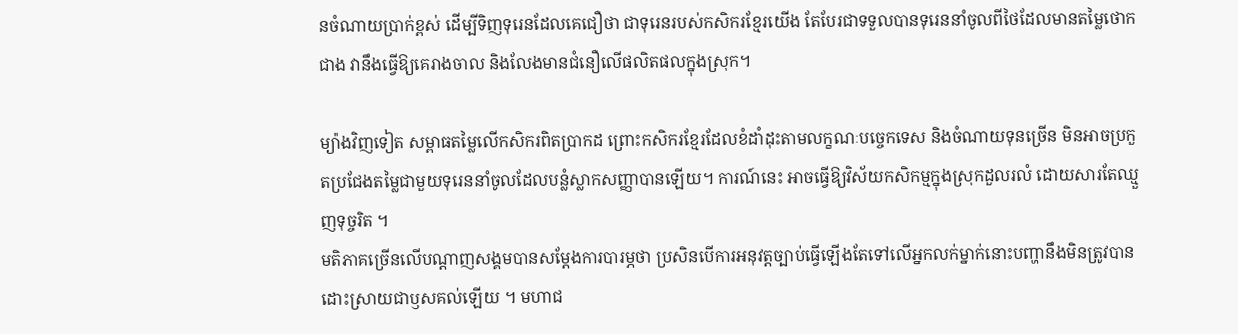នចំណាយប្រាក់ខ្ពស់ ដើម្បីទិញទុរេនដែលគេជឿថា ជាទុរេនរបស់កសិករខ្មែរយើង តែបែរជាទទួលបានទុរេននាំចូលពីថៃដែលមានតម្លៃថោកជាង វានឹងធ្វើឱ្យគេរាងចាល និងលែងមានជំនឿលើផលិតផលក្នុងស្រុក។

ម្យ៉ាងវិញទៀត សម្ពាធតម្លៃលើកសិករពិតប្រាកដ ព្រោះកសិករខ្មែរដែលខំដាំដុះតាមលក្ខណៈបច្ចេកទេស និងចំណាយទុនច្រើន មិនអាចប្រកួតប្រជែងតម្លៃជាមួយទុរេននាំចូលដែលបន្លំស្លាកសញ្ញាបានឡើយ។ ការណ៍នេះ អាចធ្វើឱ្យវិស័យកសិកម្មក្នុងស្រុកដួលរលំ ដោយសារតែឈ្មួញទុច្ចរិត ។
មតិភាគច្រើនលើបណ្តាញសង្គមបានសម្តែងការបារម្ភថា ប្រសិនបើការអនុវត្តច្បាប់ធ្វើឡើងតែទៅលើអ្នកលក់ម្នាក់នោះបញ្ហានឹងមិនត្រូវបានដោះស្រាយជាឫសគល់ឡើយ ។ មហាជ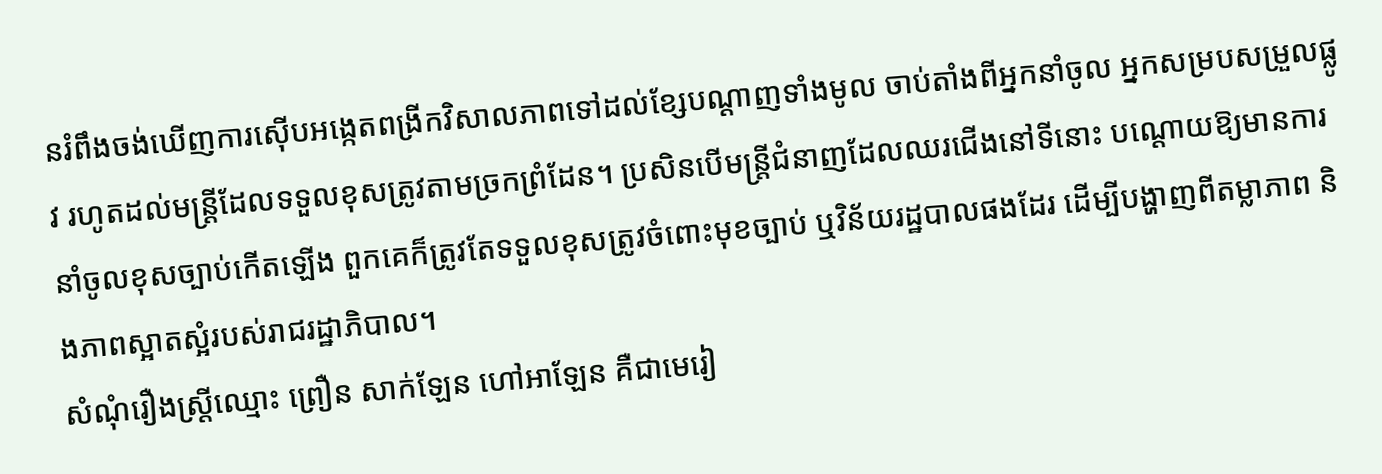នរំពឹងចង់ឃើញការស៊ើបអង្កេតពង្រីកវិសាលភាពទៅដល់ខ្សែបណ្តាញទាំងមូល ចាប់តាំងពីអ្នកនាំចូល អ្នកសម្របសម្រួលផ្លូវ រហូតដល់មន្ត្រីដែលទទួលខុសត្រូវតាមច្រកព្រំដែន។ ប្រសិនបើមន្ត្រីជំនាញដែលឈរជើងនៅទីនោះ បណ្តោយឱ្យមានការនាំចូលខុសច្បាប់កើតឡើង ពួកគេក៏ត្រូវតែទទួលខុសត្រូវចំពោះមុខច្បាប់ ឬវិន័យរដ្ឋបាលផងដែរ ដើម្បីបង្ហាញពីតម្លាភាព និងភាពស្អាតស្អំរបស់រាជរដ្ឋាភិបាល។
សំណុំរឿងស្ត្រីឈ្មោះ ព្រឿន សាក់ឡែន ហៅអាឡែន គឺជាមេរៀ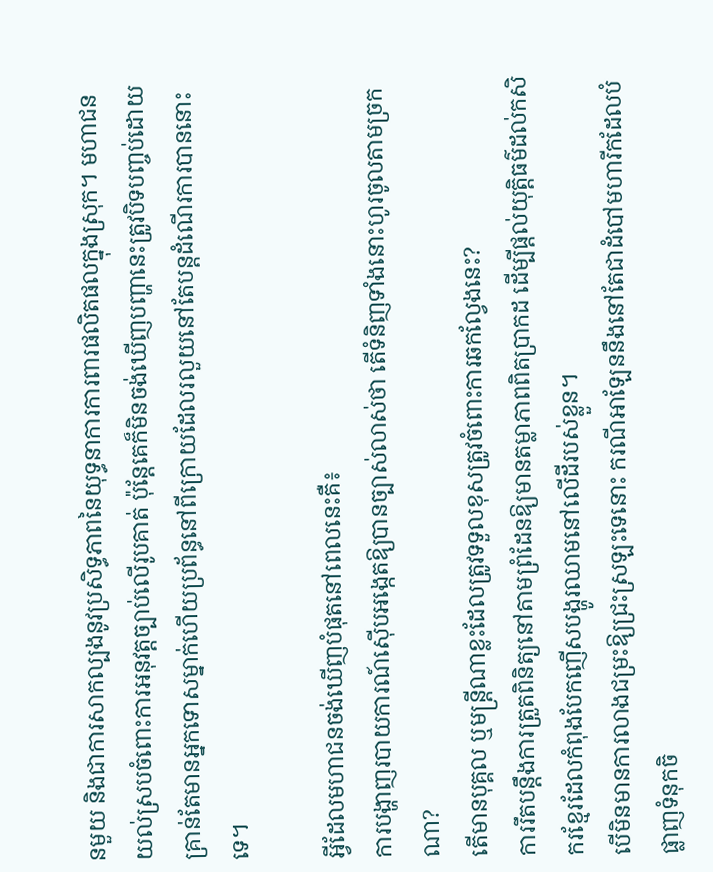នមួយ និងជាការសាកល្បងនូវប្រសិទ្ធភាពនៃយុទ្ធនាការការពារផលិតផលក្នុងស្រុក។ មហាជនយល់ស្របចំពោះការអនុវត្តច្បាប់លើរូបគាត់ ប៉ុន្តែគេក៏មិនចង់ឃើញបញ្ហានេះត្រូវបិទបញ្ចប់ដោយគ្រាន់តែមានអ្នកទោសម្នាក់ហើយប្រព័ន្ធនៅពីក្រោយដែលរលួយនៅតែបន្តដំណើរការបាននោះទេ។

អ្វីដែលមហាជនចង់ឃើញបំផុតនៅពេលនេះគឺ៖
ការបង្ហាញរបាយការណ៍ស៊ើបអង្កេតឱ្យបានច្បាស់លាស់ថា តើទំនិញទាំងនោះហូរចូលតាមច្រកណា?
តើមានបុគ្គល ឬមន្ត្រីណាខ្លះដែលត្រូវទទួលខុសត្រូវចំពោះការឆកល្វែងនេះ?
ការរឹតបន្តឹងការត្រួតពិនិត្យនៅតាមព្រំដែនឱ្យមានតម្លាភាពពិតប្រាកដ ដើម្បីផ្តល់យុត្តិធម៌ដល់កសិករខ្មែរដែលកំពុងបែកញើសបង្ហូរឈាមនៅលើដីរបស់ខ្លួន។
បើមិនមានការលាងជម្រះឱ្យជ្រះស្រឡះទេនោះ ករណីអាឡែននឹងនៅតែជាដំបៅមហារីកដែលបំផ្លាញទំនុកចិ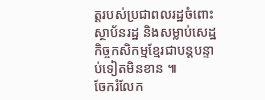ត្តរបស់ប្រជាពលរដ្ឋចំពោះស្ថាប័នរដ្ឋ និងសម្លាប់សេដ្ឋកិច្ចកសិកម្មខ្មែរជាបន្តបន្ទាប់ទៀតមិនខាន ៕
ចែករំលែក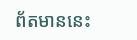ព័តមាននេះ